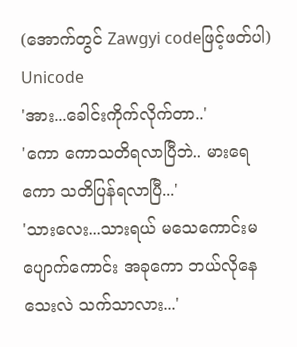(အောက်တွင် Zawgyi codeဖြင့်ဖတ်ပါ)
Unicode
'အား...ခေါင်းကိုက်လိုက်တာ..'
'ကော ကောသတိရလာပြီဘဲ.. မားရေ ကော သတိပြန်ရလာပြီ...'
'သားလေး...သားရယ် မသေကောင်းမပျောက်ကောင်း အခုကော ဘယ်လိုနေသေးလဲ သက်သာလား...'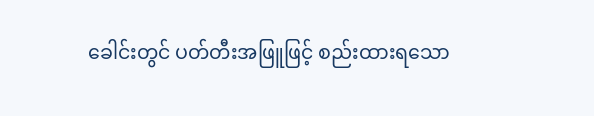ခေါင်းတွင် ပတ်တီးအဖြူဖြင့် စည်းထားရသော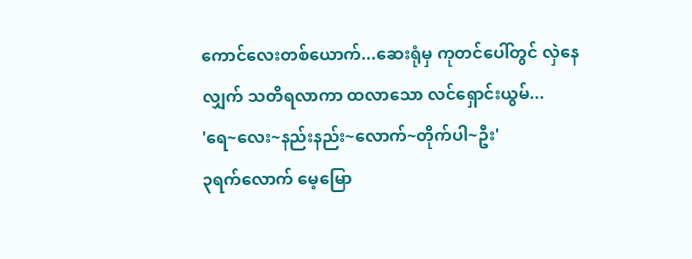ကောင်လေးတစ်ယောက်...ဆေးရုံမှ ကုတင်ပေါ်တွင် လှဲနေလျှက် သတိရလာကာ ထလာသော လင်ရှောင်းယွမ်...
'ရေ~လေး~နည်းနည်း~လောက်~တိုက်ပါ~ဦး'
၃ရက်လောက် မေ့မြော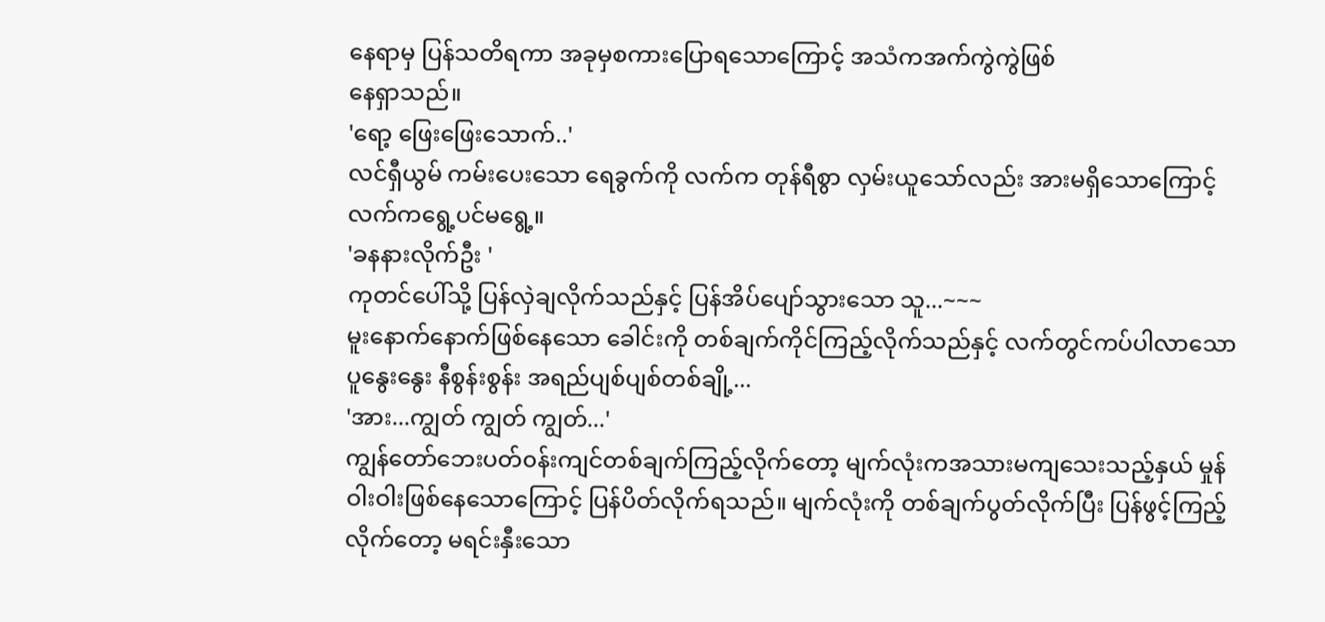နေရာမှ ပြန်သတိရကာ အခုမှစကားပြောရသောကြောင့် အသံကအက်ကွဲကွဲဖြစ်
နေရှာသည်။
'ရော့ ဖြေးဖြေးသောက်..'
လင်ရှီယွမ် ကမ်းပေးသော ရေခွက်ကို လက်က တုန်ရီစွာ လှမ်းယူသော်လည်း အားမရှိသောကြောင့် လက်ကရွေ့ပင်မရွေ့။
'ခနနားလိုက်ဦး '
ကုတင်ပေါ်သို့ ပြန်လှဲချလိုက်သည်နှင့် ပြန်အိပ်ပျော်သွားသော သူ...~~~
မူးနောက်နောက်ဖြစ်နေသော ခေါင်းကို တစ်ချက်ကိုင်ကြည့်လိုက်သည်နှင့် လက်တွင်ကပ်ပါလာသော ပူနွေးနွေး နီစွန်းစွန်း အရည်ပျစ်ပျစ်တစ်ချို့...
'အား...ကျွတ် ကျွတ် ကျွတ်...'
ကျွန်တော်ဘေးပတ်၀န်းကျင်တစ်ချက်ကြည့်လိုက်တော့ မျက်လုံးကအသားမကျသေးသည့်နှယ် မှုန်ဝါးဝါးဖြစ်နေသောကြောင့် ပြန်ပိတ်လိုက်ရသည်။ မျက်လုံးကို တစ်ချက်ပွတ်လိုက်ပြီး ပြန်ဖွင့်ကြည့်လိုက်တော့ မရင်းနှီးသော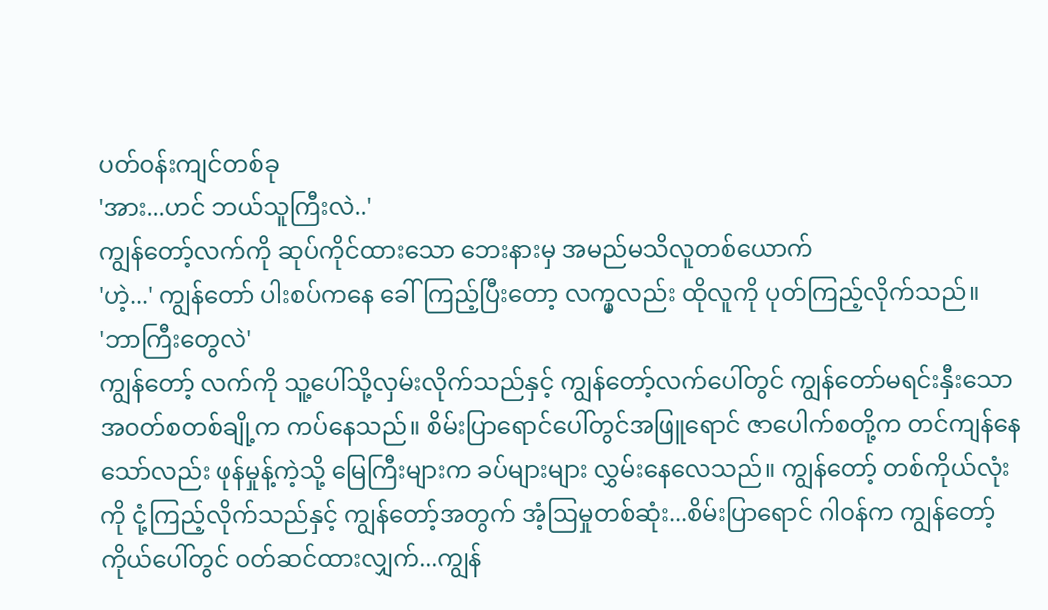ပတ်၀န်းကျင်တစ်ခု
'အား...ဟင် ဘယ်သူကြီးလဲ..'
ကျွန်တော့်လက်ကို ဆုပ်ကိုင်ထားသော ဘေးနားမှ အမည်မသိလူတစ်ယောက်
'ဟဲ့...' ကျွန်တော် ပါးစပ်ကနေ ခေါ်ကြည့်ပြီးတော့ လက္မှလည်း ထိုလူကို ပုတ်ကြည့်လိုက်သည်။
'ဘာကြီးတွေလဲ'
ကျွန်တော့် လက်ကို သူ့ပေါ်သို့လှမ်းလိုက်သည်နှင့် ကျွန်တော့်လက်ပေါ်တွင် ကျွန်တော်မရင်းနှီးသော အ၀တ်စတစ်ချို့က ကပ်နေသည်။ စိမ်းပြာရောင်ပေါ်တွင်အဖြူရောင် ဇာပေါက်စတို့က တင်ကျန်နေသော်လည်း ဖုန်မှုန့်ကဲ့သို့ မြေကြီးများက ခပ်များများ လွှမ်းနေလေသည်။ ကျွန်တော့် တစ်ကိုယ်လုံးကို ငုံ့ကြည့်လိုက်သည်နှင့် ကျွန်တော့်အတွက် အံ့ဩမှုတစ်ဆုံး...စိမ်းပြာရောင် ဂါ၀န်က ကျွန်တော့်ကိုယ်ပေါ်တွင် ၀တ်ဆင်ထားလျှက်...ကျွန်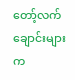တော့်လက်ချောင်းများက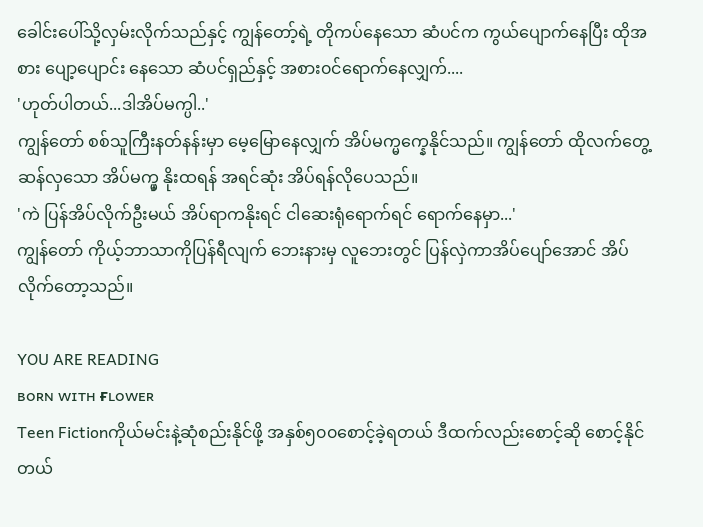ခေါင်းပေါ်သို့လှမ်းလိုက်သည်နှင့် ကျွန်တော့်ရဲ့ တိုကပ်နေသော ဆံပင်က ကွယ်ပျောက်နေပြီး ထိုအစား ပျော့ပျောင်း နေသော ဆံပင်ရှည်နှင့် အစား၀င်ရောက်နေလျှက်....
'ဟုတ်ပါတယ်...ဒါအိပ်မက္ပါ..'
ကျွန်တော် စစ်သူကြီးနတ်နန်းမှာ မေ့မြောနေလျှက် အိပ်မက္မက္နေနိုင်သည်။ ကျွန်တော် ထိုလက်တွေ့ဆန်လှသော အိပ်မက္မှ နိုးထရန် အရင်ဆုံး အိပ်ရန်လိုပေသည်။
'ကဲ ပြန်အိပ်လိုက်ဦးမယ် အိပ်ရာကနိုးရင် ငါဆေးရုံရောက်ရင် ရောက်နေမှာ...'
ကျွန်တော် ကိုယ့်ဘာသာကိုပြန်ရီလျက် ဘေးနားမှ လူဘေးတွင် ပြန်လှဲကာအိပ်ပျော်အောင် အိပ်လိုက်တော့သည်။

YOU ARE READING
ʙᴏʀɴ ᴡɪᴛʜ ғʟᴏᴡᴇʀ
Teen Fictionကိုယ်မင်းနဲ့ဆုံစည်းနိုင်ဖို့ အနှစ်၅၀၀စောင့်ခဲ့ရတယ် ဒီထက်လည်းစောင့်ဆို စောင့်နိုင်တယ်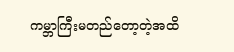ကမ္ဘာကြီးမတည်တော့တဲ့အထိ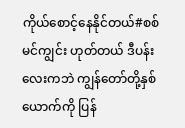ကိုယ်စောင့်နေနိုင်တယ်#စစ်မင်ကျွင်း ဟုတ်တယ် ဒီပန်းလေးကဘဲ ကျွန်တော်တို့နှစ်ယောက်ကို ပြန်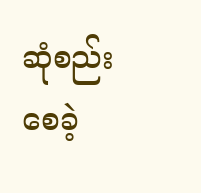ဆုံစည်းစေခဲ့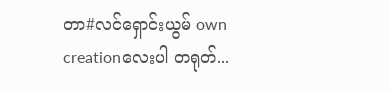တာ#လင်ရှောင်းယွမ် own creationလေးပါ တရုတ်...